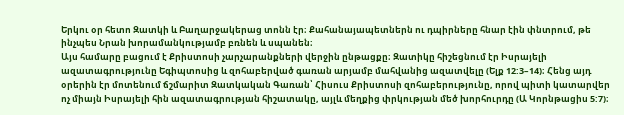Երկու օր հետո Զատկի և Բաղարջակերաց տոնն էր։ Քահանայապետներն ու դպիրները հնար էին փնտրում, թե ինչպես Նրան խորամանկությամբ բռնեն և սպանեն։
Այս համարը բացում է Քրիստոսի չարչարանքների վերջին ընթացքը։ Զատիկը հիշեցնում էր Իսրայելի ազատագրությունը Եգիպտոսից և զոհաբերված գառան արյամբ մահվանից ազատվելը (Ելք 12:3–14)։ Հենց այդ օրերին էր մոտենում ճշմարիտ Զատկական Գառան՝ Հիսուս Քրիստոսի զոհաբերությունը, որով պիտի կատարվեր ոչ միայն Իսրայելի հին ազատագրության հիշատակը, այլև մեղքից փրկության մեծ խորհուրդը (Ա Կորնթացիս 5:7)։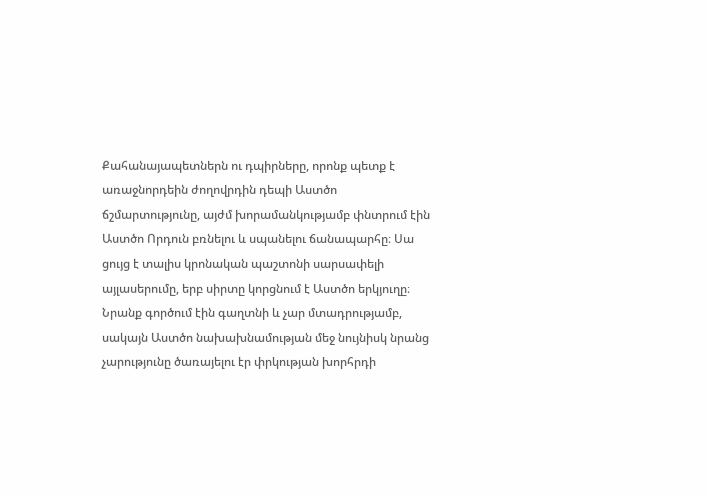Քահանայապետներն ու դպիրները, որոնք պետք է առաջնորդեին ժողովրդին դեպի Աստծո ճշմարտությունը, այժմ խորամանկությամբ փնտրում էին Աստծո Որդուն բռնելու և սպանելու ճանապարհը։ Սա ցույց է տալիս կրոնական պաշտոնի սարսափելի այլասերումը, երբ սիրտը կորցնում է Աստծո երկյուղը։ Նրանք գործում էին գաղտնի և չար մտադրությամբ, սակայն Աստծո նախախնամության մեջ նույնիսկ նրանց չարությունը ծառայելու էր փրկության խորհրդի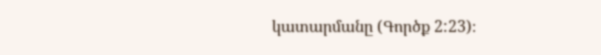կատարմանը (Գործք 2:23)։